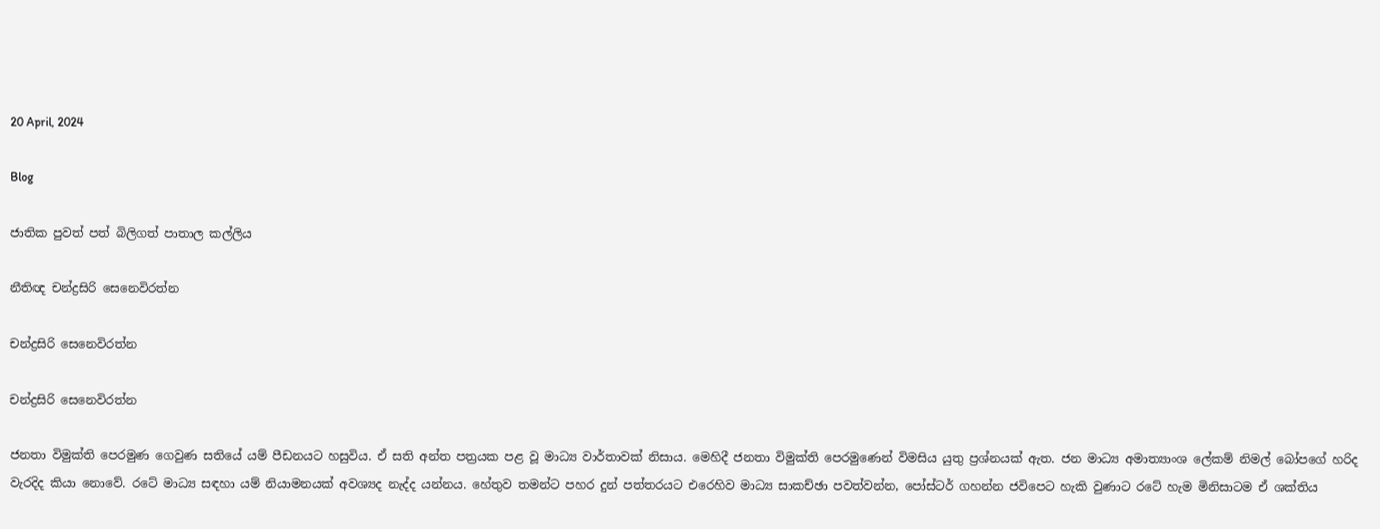20 April, 2024

Blog

ජාතික පුවත් පත් බිලිගත් පාතාල කල්ලිය

නීතිඥ චන්ද්‍රසිරි සෙනෙවිරත්න

චන්ද්‍රසිරි සෙනෙවිරත්න

චන්ද්‍රසිරි සෙනෙවිරත්න

ජනතා විමුක්ති පෙරමුණ ගෙවුණ සතියේ යම් පීඩනයට හසුවිය. ඒ සති අන්ත පත්‍රයක පළ වූ මාධ්‍ය වාර්තාවක් නිසාය. මෙහිදී ජනතා විමුක්ති පෙරමුණෙන් විමසිය යුතු ප්‍රශ්නයක් ඇත. ජන මාධ්‍ය අමාත්‍යාංශ ලේකම් නිමල් බෝපගේ හරිද වැරදිද කියා නොවේ. රටේ මාධ්‍ය සඳහා යම් නියාමනයක් අවශ්‍යද නැද්ද යන්නය. හේතුව තමන්ට පහර දුන් පත්තරයට එරෙහිව මාධ්‍ය සාකච්ඡා පවත්වන්න, පෝස්ටර් ගහන්න ජවිපෙට හැකි වුණාට රටේ හැම මිනිසාටම ඒ ශක්තිය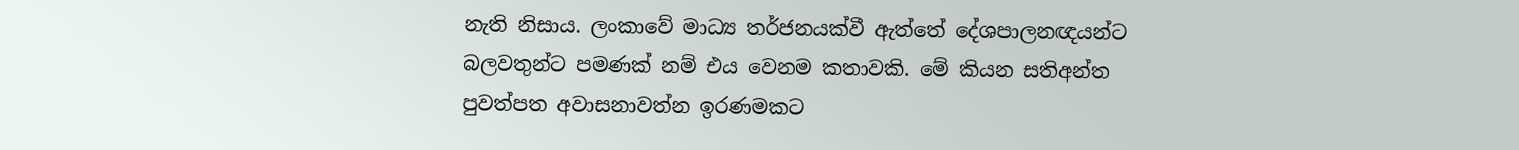නැති නිසාය. ලංකාවේ මාධ්‍ය තර්ජනයක්වී ඇත්තේ දේශපාලනඥයන්ට බලවතුන්ට පමණක් නම් එය වෙනම කතාවකි. මේ කියන සතිඅන්ත පුවත්පත අවාසනාවත්න ඉරණමකට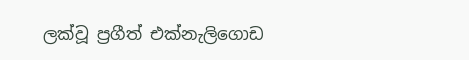ලක්වූ ප්‍රගීත් එක්නැලිගොඩ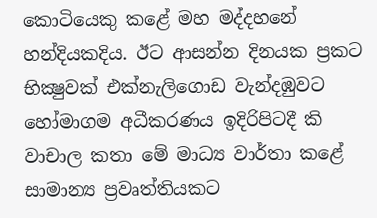කොටියෙකු කළේ මහ මද්දහනේ හන්දියකදිය. ඊට ආසන්න දිනයක ප්‍රකට භික්‍ෂුවක් එක්නැලිගොඩ වැන්දඹුවට හෝමාගම අධීකරණය ඉදිරිපිටදී කි වාචාල කතා මේ මාධ්‍ය වාර්තා කළේ සාමාන්‍ය ප්‍රවෘත්තියකට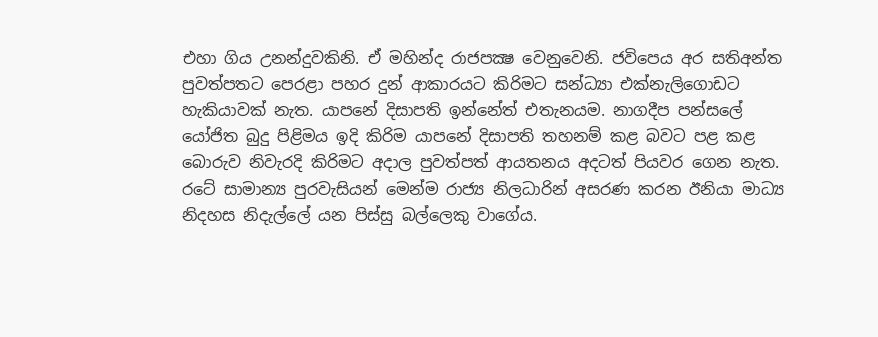එහා ගිය උනන්දුවකිනි. ඒ මහින්ද රාජපක්‍ෂ වෙනුවෙනි. ජවිපෙය අර සතිඅන්ත පුවත්පතට පෙරළා පහර දුන් ආකාරයට කිරිමට සන්ධ්‍යා එක්නැලිගොඩට හැකියාවක් නැත. යාපනේ දිසාපති ඉන්නේත් එතැනයම. නාගදීප පන්සලේ යෝජිත බුදු පිළිමය ඉදි කිරිම යාපනේ දිසාපති තහනම් කළ බවට පළ කළ බොරුව නිවැරදි කිරිමට අදාල පුවත්පත් ආයතනය අදටත් පියවර ගෙන නැත. රටේ සාමාන්‍ය පුරවැසියන් මෙන්ම රාජ්‍ය නිලධාරින් අසරණ කරන ඊනියා මාධ්‍ය නිදහස නිදැල්ලේ යන පිස්සු බල්ලෙකු වාගේය.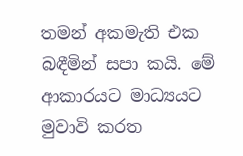තමන් අකමැති එක බඳීමින් සපා කයි. මේ ආකාරයට මාධ්‍යයට මුවාවි කරත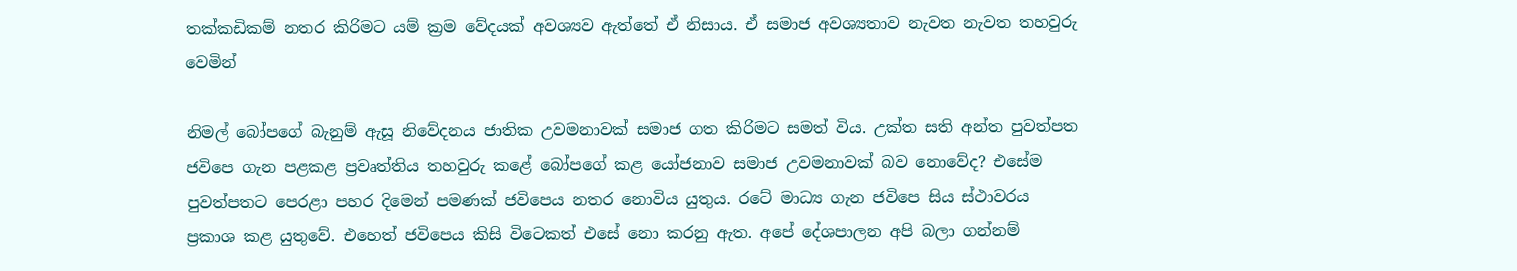තක්කඩිකම් නතර කිරිමට යම් ක්‍රම වේදයක් අවශ්‍යව ඇත්තේ ඒ නිසාය. ඒ සමාජ අවශ්‍යතාව නැවත නැවත තහවුරු වෙමින්

නිමල් බෝපගේ බැනුම් ඇසූ නිවේදනය ජාතික උවමනාවක් සමාජ ගත කිරිමට සමත් විය. උක්ත සති අන්ත පුවත්පත ජවිපෙ ගැන පළකළ ප්‍රවෘත්තිය තහවුරු කළේ බෝපගේ කළ යෝජනාව සමාජ උවමනාවක් බව නොවේද? එසේම පුවත්පතට පෙරළා පහර දිමෙන් පමණක් ජවිපෙය නතර නොවිය යුතුය. රටේ මාධ්‍ය ගැන ජවිපෙ සිය ස්ථාවරය ප්‍රකාශ කළ යුතුවේ. එහෙත් ජවිපෙය කිසි විටෙකත් එසේ නො කරනු ඇත. අපේ දේශපාලන අපි බලා ගන්නම්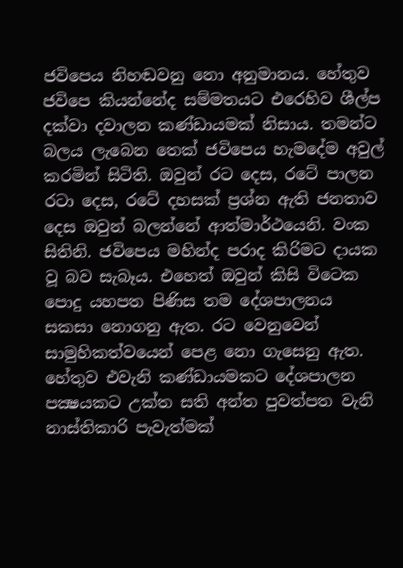ජවිපෙය නිහඬවනු නො අනුමානය. හේතුව ජවිපෙ කියන්නේද සම්මතයට එරෙහිව ශීල්ප දක්වා දවාලන කණ්ඩායමක් නිසාය. තමන්ට බලය ලැබෙන තෙක් ජවිපෙය හැමදේම අවුල් කරමින් සිටිති. ඔවුන් රට දෙස, රටේ පාලන රටා දෙස, රටේ දහසක් ප්‍රශ්න ඇති ජනතාව දෙස ඔවුන් බලන්නේ ආත්මාර්ථයෙනි. වංක සිතිනි. ජවිපෙය මහින්ද පරාද කිරිමට දායක වූ බව සැබෑය. එහෙත් ඔවුන් කිසි විටෙක පොදු යහපත පිණිස තම දේශපාලනය සකසා නොගනු ඇත. රට වෙනුවෙන් සාමුහිකත්වයෙන් පෙළ නො ගැසෙනු ඇත. හේතුව එවැනි කණ්ඩායමකට දේශපාලන පක්‍ෂයකට උක්ත සති අන්ත පුවත්පත වැනි නාස්තිකාරි පැවැත්මක්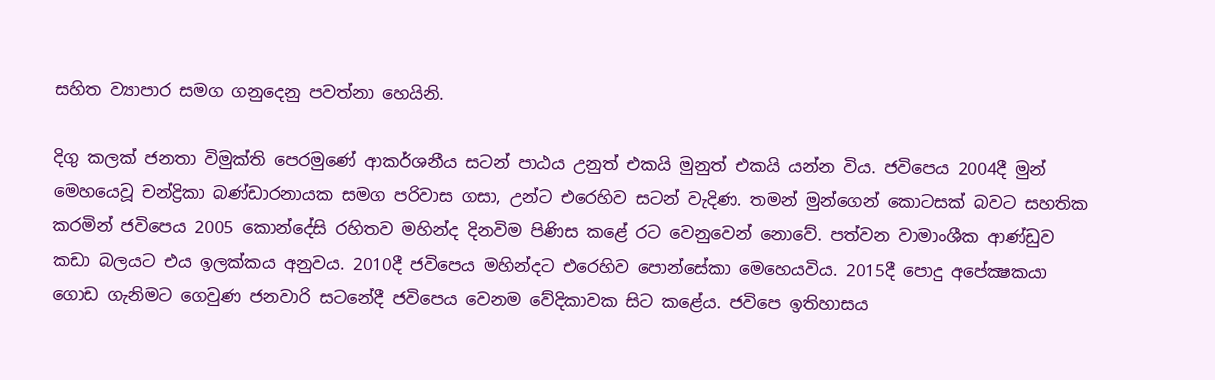සහිත ව්‍යාපාර සමග ගනුදෙනු පවත්නා හෙයිනි.

දිගු කලක් ජනතා විමුක්ති පෙරමුණේ ආකර්ශනීය සටන් පාඨය උනුත් එකයි මුනුත් එකයි යන්න විය. ජවිපෙය 2004දී මුන් මෙහයෙවූ චන්ද්‍රිකා බණ්ඩාරනායක සමග පරිවාස ගසා, උන්ට එරෙහිව සටන් වැදිණ. තමන් මුන්ගෙන් කොටසක් බවට සහතික කරමින් ජවිපෙය 2005 කොන්දේසි රහිතව මහින්ද දිනවිම පිණිස කළේ රට වෙනුවෙන් නොවේ. පත්වන වාමාංශීක ආණ්ඩුව කඩා බලයට එය ඉලක්කය අනුවය. 2010දී ජවිපෙය මහින්දට එරෙහිව පොන්සේකා මෙහෙයවිය. 2015දී පොදු අපේක්‍ෂකයා ගොඩ ගැනිමට ගෙවුණ ජනවාරි සටනේදී ජවිපෙය වෙනම වේදිකාවක සිට කළේය. ජවිපෙ ඉතිහාසය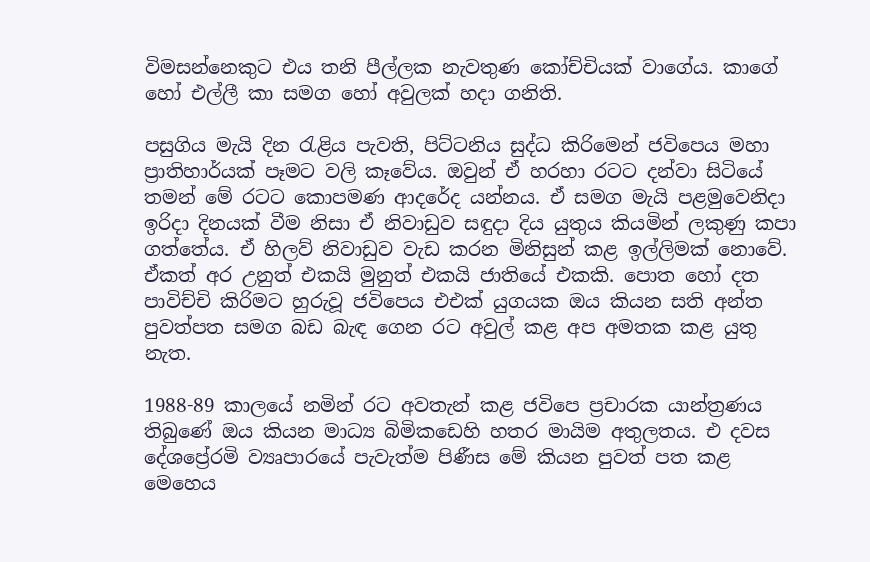විමසන්නෙකුට එය තනි පීල්ලක නැවතුණ කෝච්චියක් වාගේය. කාගේ හෝ එල්ලී කා සමග හෝ අවුලක් හදා ගනිති.

පසුගිය මැයි දින රැළිය පැවති, පිට්ටනිය සුද්ධ කිරිමෙන් ජවිපෙය මහා ප්‍රාතිහාර්යක් පෑමට වලි කෑවේය. ඔවුන් ඒ හරහා රටට දන්වා සිටියේ තමන් මේ රටට කොපමණ ආදරේද යන්නය. ඒ සමග මැයි පළමුවෙනිදා ඉරිදා දිනයක් වීම නිසා ඒ නිවාඩුව සඳුදා දිය යුතුය කියමින් ලකුණු කපා ගත්තේය. ඒ හිලව් නිවාඩුව වැඩ කරන මිනිසුන් කළ ඉල්ලිමක් නොවේ. ඒකත් අර උනුත් එකයි මුනුත් එකයි ජාතියේ එකකි. පොත හෝ දත පාවිච්චි කිරිමට හුරුවූ ජවිපෙය එඑක් යුගයක ඔය කියන සති අන්ත පුවත්පත සමග බඩ බැඳ ගෙන රට අවුල් කළ අප අමතක කළ යුතු නැත.

1988-89 කාලයේ නමින් රට අවතැන් කළ ජවිපෙ ප්‍රචාරක යාන්ත්‍රණය තිබුණේ ඔය කියන මාධ්‍ය බිමිකඩෙහි හතර මායිම අතුලතය. එ දවස දේශප්‍රේරමි ව්‍යෘපාරයේ පැවැත්ම පිණීස මේ කියන පුවත් පත කළ මෙහෙය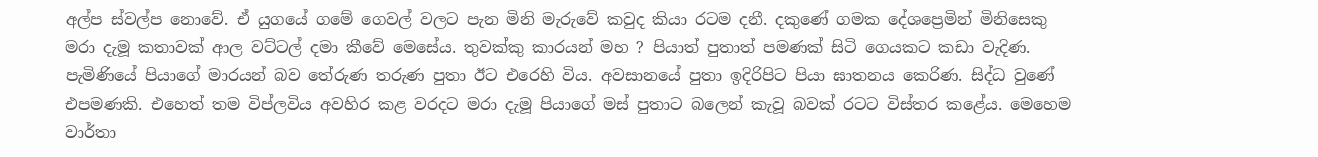අල්ප ස්වල්ප නොවේ. ඒ යුගයේ ගමේ ගෙවල් වලට පැන මිනි මැරුවේ කවුද කියා රටම දනී. දකුණේ ගමක දේශප්‍රෙමින් මිනිසෙකු මරා දැමූ කතාවක් ආල වට්ටල් දමා කීවේ මෙසේය. තුවක්කු කාරයන් මහ ? පියාත් පුතාත් පමණක් සිටි ගෙයකට කඩා වැදිණ. පැමිණියේ පියාගේ මාරයන් බව තේරුණ තරුණ පුතා ඊට එරෙහි විය. අවසානයේ පුතා ඉදිරිපිට පියා ඝාතනය කෙරිණ. සිද්ධ වුණේ එපමණකි. එහෙත් තම විප්ලවිය අවහිර කළ වරදට මරා දැමූ පියාගේ මස් පුතාට බලෙන් කැවූ බවක් රටට විස්තර කළේය. මෙහෙම වාර්තා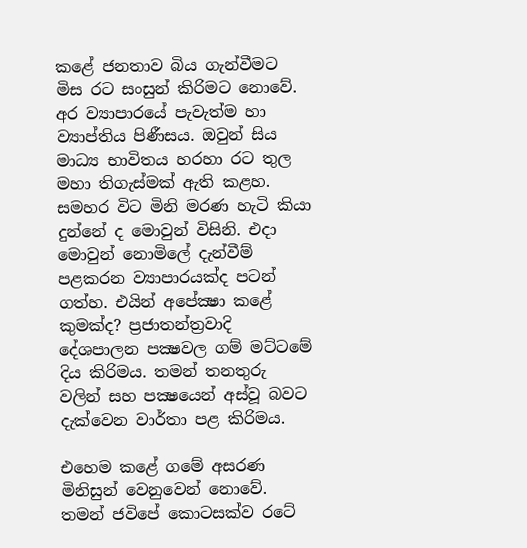කළේ ජනතාව බිය ගැන්වීමට මිස රට සංසුන් කිරිමට නොවේ. අර ව්‍යාපාරයේ පැවැත්ම හා ව්‍යාප්තිය පිණීසය. ඔවුන් සිය මාධ්‍ය භාවිතය හරහා රට තුල මහා තිගැස්මක් ඇති කළහ. සමහර විට මිනි මරණ හැටි කියා දුන්නේ ද මොවුන් විසිනි. එදා මොවුන් නොමිලේ දැන්වීම් පළකරන ව්‍යාපාරයක්ද පටන් ගත්හ. එයින් අපේක්‍ෂා කළේ කුමක්ද? ප්‍රජාතන්ත්‍රවාදි දේශපාලන පක්‍ෂවල ගම් මට්ටමේ දිය කිරිමය. තමන් තනතුරු වලින් සහ පක්‍ෂයෙන් අස්වූ බවට දැක්වෙන වාර්තා පළ කිරිමය.

එහෙම කළේ ගමේ අසරණ මිනිසුන් වෙනුවෙන් නොවේ. තමන් ජවිපේ කොටසක්ව රටේ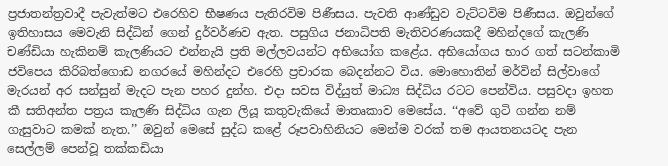ප්‍රජාතන්ත්‍රවාදී පැවැත්මට එරෙහිව භීෂණය පැතිරවිම පිණීසය. පැවති ආණ්ඩුව වැට්ටවිම පිණීසය. ඔවුන්ගේ ඉතිහාසය මෙවැනි සිද්ධින් ගෙන් දුර්වර්ණව ඇත. පසුගිය ජනාධිපති මැතිවරණයකදී මහින්දගේ කැලණි චණ්ඩියා හැකිනම් කැලණියට එන්නැයි ප්‍රති මල්ලවයන්ට අභියෝග කළේය. අභියෝගය භාර ගත් සටන්කාමි ජවිපෙය කිරිබත්ගොඩ නගරයේ මහින්දට එරෙහි ප්‍රචාරක බෙදන්නට විය. මොහොතින් මර්වින් සිල්වාගේ මැරයන් අර සන්සුන් මැදට පැන පහර දුන්හ. එදා සවස විද්යුත් මාධ්‍ය සිද්ධිය රටට පෙන්විය. පසුවදා ඉහත කී සතිඅන්ත පත්‍රය කැලණි සිද්ධිය ගැන ලියූ කතුවැකියේ මාතෘකාව මෙසේය. ‘‘අවේ ගුටි ගන්න නම් ගැසුවාට කමක් නැත.’’ ඔවුන් මෙසේ සුද්ධ කළේ රූපවාහිනියට මෙන්ම වරක් තම ආයතනයටද පැන සෙල්ලම් පෙන්වූ තක්කඩියා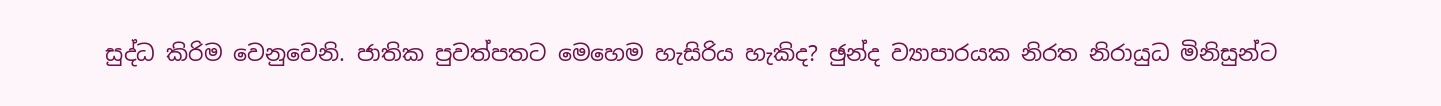සුද්ධ කිරිම වෙනුවෙනි. ජාතික පුවත්පතට මෙහෙම හැසිරිය හැකිද? ඡුන්ද ව්‍යාපාරයක නිරත නිරායුධ මිනිසුන්ට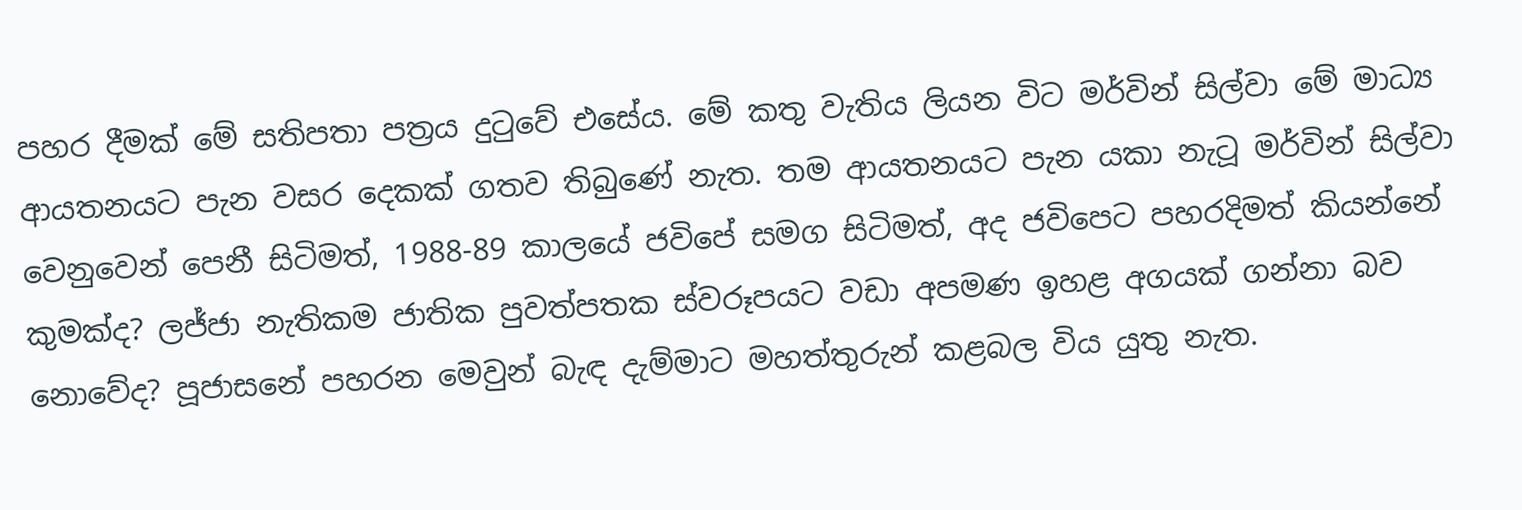පහර දීමක් මේ සතිපතා පත්‍රය දුටුවේ එසේය. මේ කතු වැතිය ලියන විට මර්වින් සිල්වා මේ මාධ්‍ය ආයතනයට පැන වසර දෙකක් ගතව තිබුණේ නැත. තම ආයතනයට පැන යකා නැටූ මර්වින් සිල්වා වෙනුවෙන් පෙනී සිටිමත්, 1988-89 කාලයේ ජවිපේ සමග සිටිමත්, අද ජවිපෙට පහරදිමත් කියන්නේ කුමක්ද? ලජ්ජා නැතිකම ජාතික පුවත්පතක ස්වරූපයට වඩා අපමණ ඉහළ අගයක් ගන්නා බව නොවේද? පූජාසනේ පහරන මෙවුන් බැඳ දැම්මාට මහත්තුරුන් කළබල විය යුතු නැත.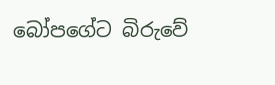බෝපගේට බිරුවේ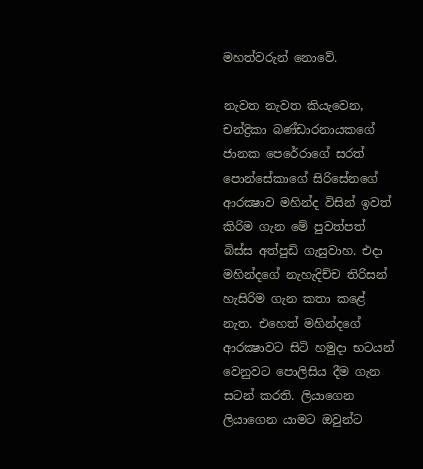මහත්වරුන් නොවේ.

නැවත නැවත කියැවෙන, චන්ද්‍රිකා බණ්ඩාරනායකගේ ජානක පෙරේරාගේ සරත් පොන්සේකාගේ සිරිසේනගේ ආරක්‍ෂාව මහින්ද විසින් ඉවත් කිරිම ගැන මේ පුවත්පත් බිස්ස අත්පුඩි ගැසුවාහ. එදා මහින්දගේ නැහැදිච්ච තිරිසන් හැසිරිම ගැන කතා කළේ නැත. එහෙත් මහින්දගේ ආරක්‍ෂාවට සිටි හමුදා භටයන් වෙනුවට පොලිසිය දීම ගැන සටන් කරති. ලියාගෙන ලියාගෙන යාමට ඔවුන්ට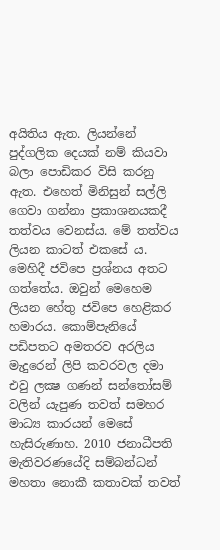අයිතිය ඇත. ලියන්නේ පුද්ගලික දෙයක් නම් කියවා බලා පොඩිකර විසි කරනු ඇත. එහෙත් මිනිසුන් සල්ලි ගෙවා ගන්නා ප්‍රකාශනයකදී තත්වය වෙනස්ය. මේ තත්වය ලියන කාටත් එකසේ ය. මෙහිදී ජවිපෙ ප්‍රශ්නය අතට ගත්තේය. ඔවුන් මෙහෙම ලියන හේතු ජවිපෙ හෙළිකර හමාරය. කොම්පැනියේ පඩිපතට අමතරව අරලිය මැදුරෙන් ලිපි කවරවල දමා එවු ලක්‍ෂ ගණන් සන්තෝසම් වලින් යැපුණ තවත් සමහර මාධ්‍ය කාරයන් මෙසේ හැසිරුණාහ. 2010 ජනාධීපති මැතිවරණයේදි සම්බන්ධන් මහතා නොකී කතාවක් තවත්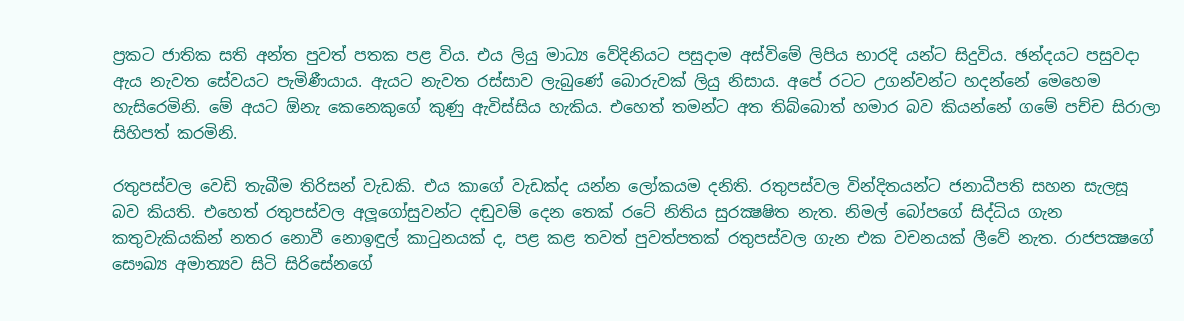ප්‍රකට ජාතික සති අන්ත පුවත් පතක පළ විය. එය ලියු මාධ්‍ය වේදිනියට පසුදාම අස්විමේ ලිපිය භාරදි යන්ට සිදුවිය. ඡන්දයට පසුවදා ඇය නැවත සේවයට පැමිණීයාය. ඇයට නැවත රස්සාව ලැබුණේ බොරුවක් ලියු නිසාය. අපේ රටට උගන්වන්ට හදන්නේ මෙහෙම හැසිරෙමිනි. මේ අයට ඕනැ කෙනෙකුගේ කුණු ඇවිස්සිය හැකිය. එහෙත් තමන්ට අත තිබ්බොත් හමාර බව කියන්නේ ගමේ පච්ච සිරාලා සිහිපත් කරමිනි.

රතුපස්වල වෙඩි තැබීම තිරිසන් වැඩකි. එය කාගේ වැඩක්ද යන්න ලෝකයම දනිති. රතුපස්වල වින්දිතයන්ට ජනාධීපති සහන සැලසූ බව කියති. එහෙත් රතුපස්වල අලූගෝසුවන්ට දඬුවම් දෙන තෙක් රටේ නිතිය සුරක්‍ෂෂිත නැත. නිමල් බෝපගේ සිද්ධිය ගැන කතුවැකියකින් නතර නොවී නොඉඳුල් කාටුනයක් ද, පළ කළ තවත් පුවත්පතක් රතුපස්වල ගැන එක වචනයක් ලීවේ නැත. රාජපක්‍ෂගේ සෞඛ්‍ය අමාත්‍යව සිටි සිරිසේනගේ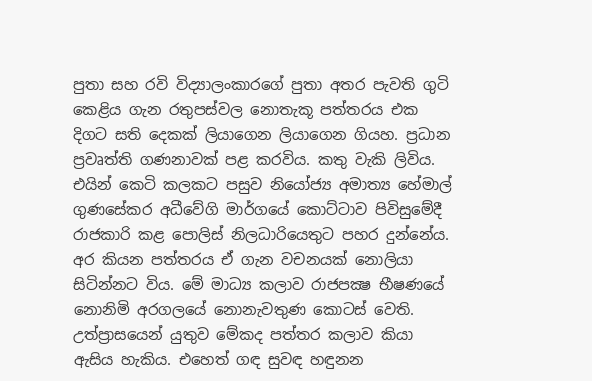පුතා සහ රවි විද්‍යාලංකාරගේ පුතා අතර පැවති ගුටි කෙළිය ගැන රතුපස්වල නොතැකූ පත්තරය එක දිගට සති දෙකක් ලියාගෙන ලියාගෙන ගියහ. ප්‍රධාන ප්‍රවෘත්ති ගණනාවක් පළ කරවිය. කතු වැකි ලිවිය. එයින් කෙටි කලකට පසුව නියෝජ්‍ය අමාත්‍ය හේමාල් ගුණසේකර අධීවේගි මාර්ගයේ කොට්ටාව පිවිසුමේදී රාජකාරි කළ පොලිස් නිලධාරියෙතුට පහර දුන්නේය. අර කියන පත්තරය ඒ ගැන වචනයක් නොලියා සිටින්නට විය. මේ මාධ්‍ය කලාව රාජපක්‍ෂ භීෂණයේ නොනිමි අරගලයේ නොනැවතුණ කොටස් වෙති. උත්ප්‍රාසයෙන් යුතුව මේකද පත්තර කලාව කියා ඇසිය හැකිය. එහෙත් ගඳ සුවඳ හඳුනන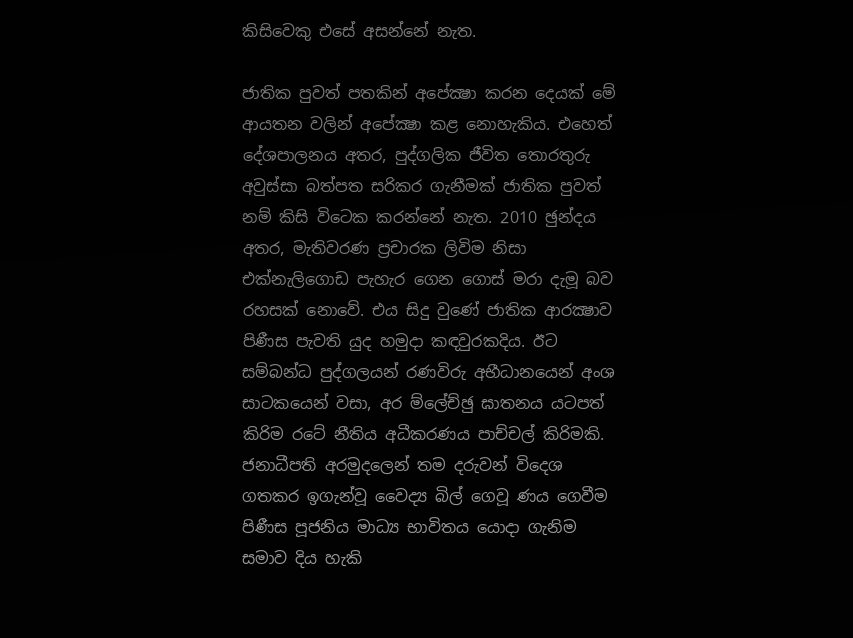කිසිවෙකු එසේ අසන්නේ නැත.

ජාතික පුවත් පතකින් අපේක්‍ෂා කරන දෙයක් මේ ආයතන වලින් අපේක්‍ෂා කළ නොහැකිය. එහෙත් දේශපාලනය අතර, පුද්ගලික ජීවිත තොරතුරු අවුස්සා බත්පත සරිකර ගැනීමක් ජාතික පුවත් නම් කිසි විටෙක කරන්නේ නැත. 2010 ඡුන්දය අතර, මැතිවරණ ප්‍රචාරක ලිවිම නිසා එක්නැලිගොඩ පැහැර ගෙන ගොස් මරා දැමූ බව රහසක් නොවේ. එය සිදු වුණේ ජාතික ආරක්‍ෂාව පිණීස පැවති යුද හමුදා කඳවුරකදිය. ඊට සම්බන්ධ පුද්ගලයන් රණවිරු අභීධානයෙන් අංශ සාටකයෙන් වසා, අර ම්ලේච්ඡු ඝාතනය යටපත් කිරිම රටේ නීතිය අධීකරණය පාච්චල් කිරිමකි. ජනාධීපති අරමුදලෙන් තම දරුවන් විදෙශ ගතකර ඉගැන්වූ වෛද්‍ය බිල් ගෙවූ ණය ගෙවීම පිණීස පූජනිය මාධ්‍ය භාවිතය යොදා ගැනිම සමාව දිය හැකි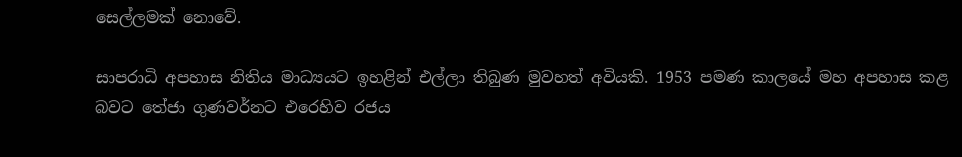සෙල්ලමක් නොවේ.

සාපරාධි අපහාස නිතිය මාධ්‍යයට ඉහළින් එල්ලා තිබුණ මුවහත් අවියකි. 1953 පමණ කාලයේ මහ අපහාස කළ බවට තේජා ගුණවර්නට එරෙහිව රජය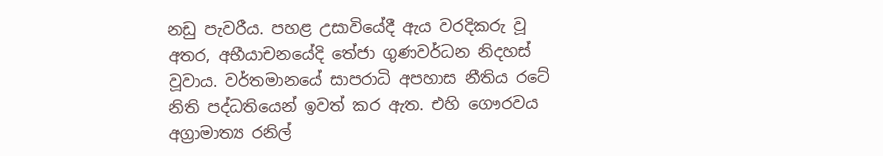නඩු පැවරීය. පහළ උසාවියේදී ඇය වරදිකරු වූ අතර, අභීයාචනයේදි තේජා ගුණවර්ධන නිදහස් වූවාය. වර්තමානයේ සාපරාධි අපහාස නීතිය රටේ නිති පද්ධතියෙන් ඉවත් කර ඇත. එහි ගෞරවය අග්‍රාමාත්‍ය රනිල්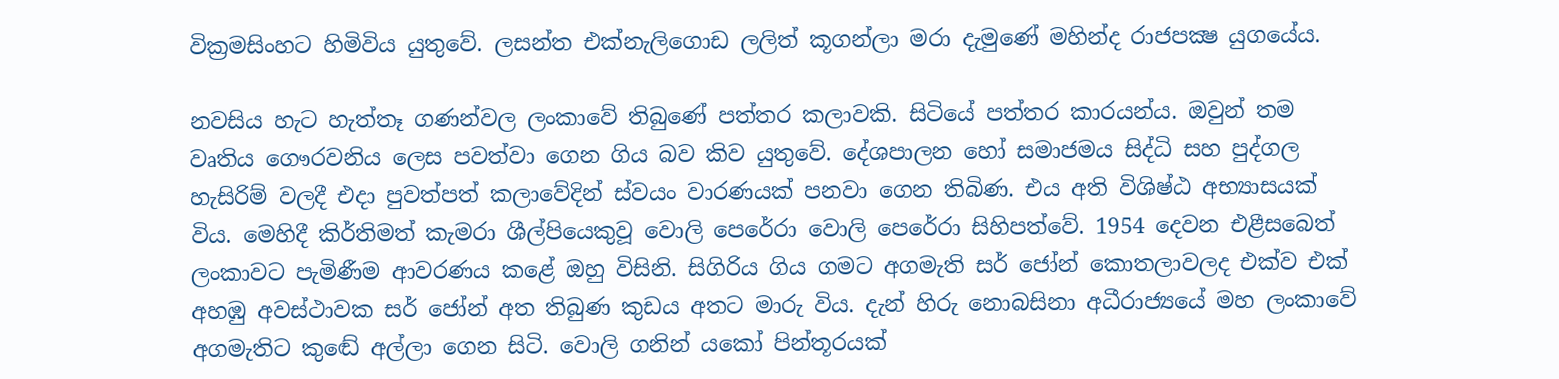වික්‍රමසිංහට හිමිවිය යුතුවේ. ලසන්ත එක්නැලිගොඩ ලලිත් කූගන්ලා මරා දැමුණේ මහින්ද රාජපක්‍ෂ යුගයේය.

නවසිය හැට හැත්තෑ ගණන්වල ලංකාවේ තිබුණේ පත්තර කලාවකි. සිටියේ පත්තර කාරයන්ය. ඔවුන් තම වෘතිය ගෞරවනිය ලෙස පවත්වා ගෙන ගිය බව කිව යුතුවේ. දේශපාලන හෝ සමාජමය සිද්ධි සහ පුද්ගල හැසිරිම් වලදී එදා පුවත්පත් කලාවේදින් ස්වයං වාරණයක් පනවා ගෙන තිබිණ. එය අති විශිෂ්ඨ අභ්‍යාසයක් විය. මෙහිදී කිර්තිමත් කැමරා ශීල්පියෙකුවූ වොලි පෙරේරා වොලි පෙරේරා සිහිපත්වේ. 1954 දෙවන එළීසබෙත් ලංකාවට පැමිණීම ආවරණය කළේ ඔහු විසිනි. සිගිරිය ගිය ගමට අගමැති සර් ජෝන් කොතලාවලද එක්ව එක් අහඹු අවස්ථාවක සර් ජෝන් අත තිබුණ කුඩය අතට මාරු විය. දැන් හිරු නොබසිනා අධීරාජ්‍යයේ මහ ලංකාවේ අගමැතිට කුඬේ අල්ලා ගෙන සිටි. වොලි ගනින් යකෝ පින්තූරයක්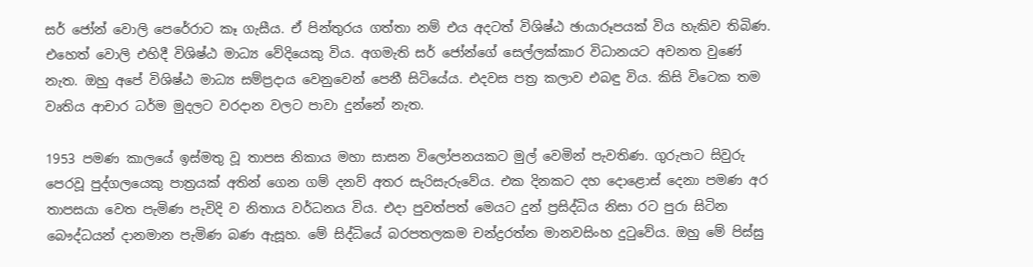සර් ජෝන් වොලි පෙරේරාට කෑ ගැසීය. ඒ පින්තුරය ගත්තා නම් එය අදටත් විශිෂ්ඨ ඡායාරූපයක් විය හැකිව තිබිණ. එහෙත් වොලි එහිදී විශිෂ්ඨ මාධ්‍ය වේදියෙකු විය. අගමැති සර් ජෝන්ගේ සෙල්ලක්කාර විධානයට අවනත වුණේ නැත. ඔහු අපේ විශිෂ්ඨ මාධ්‍ය සම්ප්‍රදාය වෙනුවෙන් පෙනී සිටියේය. එදවස පත්‍ර කලාව එබඳු විය. කිසි විටෙක තම වෘතිය ආචාර ධර්ම මුදලට වරදාන වලට පාවා දුන්නේ නැත.

1953 පමණ කාලයේ ඉස්මතු වූ තාපස නිකාය මහා සාසන විලෝපනයකට මුල් වෙමින් පැවතිණ. ගුරුපාට සිවුරු පෙරවූ පුද්ගලයෙකු පාත්‍රයක් අතින් ගෙන ගම් දනව් අතර සැරිසැරුවේය. එක දිනකට දහ දොළොස් දෙනා පමණ අර තාපසයා වෙත පැමිණ පැවිදි ව නිතාය වර්ධනය විය. එදා පුවත්පත් මෙයට දුන් ප්‍රසිද්ධිය නිසා රට පුරා සිටින බෞද්ධයන් දානමාන පැමිණ බණ ඇසූහ. මේ සිද්ධියේ බරපතලකම චන්ද්‍රරත්න මානවසිංහ දුටුවේය. ඔහු මේ පිස්සු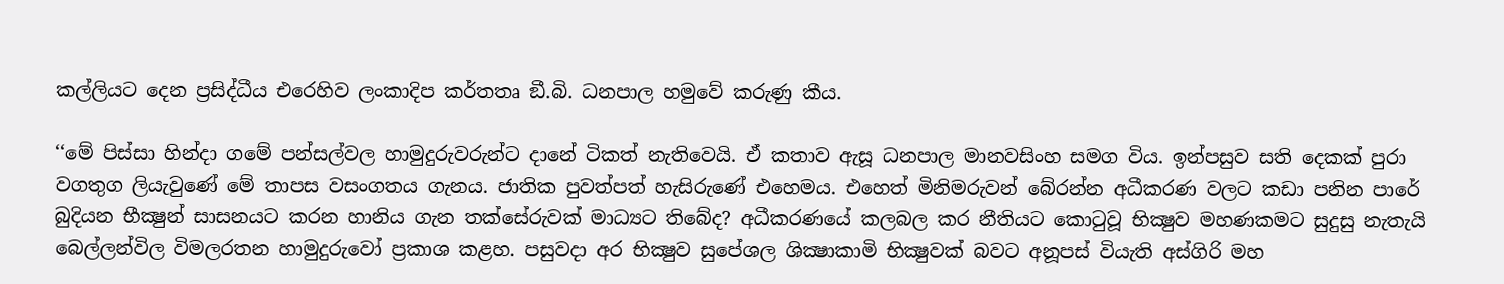කල්ලියට දෙන ප්‍රසිද්ධීය එරෙහිව ලංකාදිප කර්තතෘ ඞී.බි. ධනපාල හමුවේ කරුණු කීය.

‘‘මේ පිස්සා හින්දා ගමේ පන්සල්වල හාමුදුරුවරුන්ට දානේ ටිකත් නැතිවෙයි. ඒ කතාව ඇසූ ධනපාල මානවසිංහ සමග විය. ඉන්පසුව සති දෙකක් පුරා වගතුග ලියැවුණේ මේ තාපස වසංගතය ගැනය. ජාතික පුවත්පත් හැසිරුණේ එහෙමය. එහෙත් මිනිමරුවන් බේරන්න අධීකරණ වලට කඩා පනින පාරේ බුදියන භීක්‍ෂුන් සාසනයට කරන හානිය ගැන තක්සේරුවක් මාධ්‍යට තිබේද? අධීකරණයේ කලබල කර නීතියට කොටුවූ භික්‍ෂුව මහණකමට සුදුසු නැතැයි බෙල්ලන්විල විමලරතන හාමුදුරුවෝ ප්‍රකාශ කළහ. පසුවදා අර භික්‍ෂුව සුපේශල ශික්‍ෂාකාමි භික්‍ෂුවක් බවට අනූපස් වියැති අස්ගිරි මහ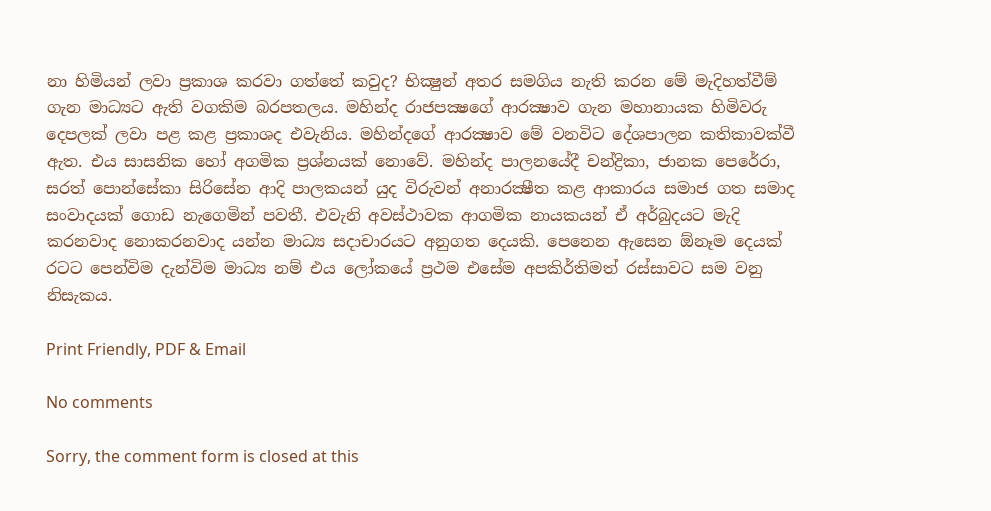නා හිමියන් ලවා ප්‍රකාශ කරවා ගත්තේ කවුද? භික්‍ෂුන් අතර සමගිය නැති කරන මේ මැදිහත්වීම් ගැන මාධ්‍යට ඇති වගකිම බරපතලය. මහින්ද රාජපක්‍ෂගේ ආරක්‍ෂාව ගැන මහානායක හිමිවරු දෙපලක් ලවා පළ කළ ප්‍රකාශද එවැනිය. මහින්දගේ ආරක්‍ෂාව මේ වනවිට දේශපාලන කතිකාවක්වී ඇත. එය සාසනික හෝ අගමික ප්‍රශ්නයක් නොවේ. මහින්ද පාලනයේදී චන්ද්‍රිකා, ජානක පෙරේරා, සරත් පොන්සේකා සිරිසේන ආදි පාලකයන් යුද විරුවන් අනාරක්‍ෂීත කළ ආකාරය සමාජ ගත සමාද සංවාදයක් ගොඩ නැගෙමින් පවතී. එවැනි අවස්ථාවක ආගමික නායකයන් ඒ අර්බුදයට මැදි කරනවාද නොකරනවාද යන්න මාධ්‍ය සදාචාරයට අනුගත දෙයකි. පෙනෙන ඇසෙන ඕනෑම දෙයක් රටට පෙන්විම දැන්විම මාධ්‍ය නම් එය ලෝකයේ ප්‍රථම එසේම අපකිර්තිමත් රස්සාවට සම වනු නිසැකය.

Print Friendly, PDF & Email

No comments

Sorry, the comment form is closed at this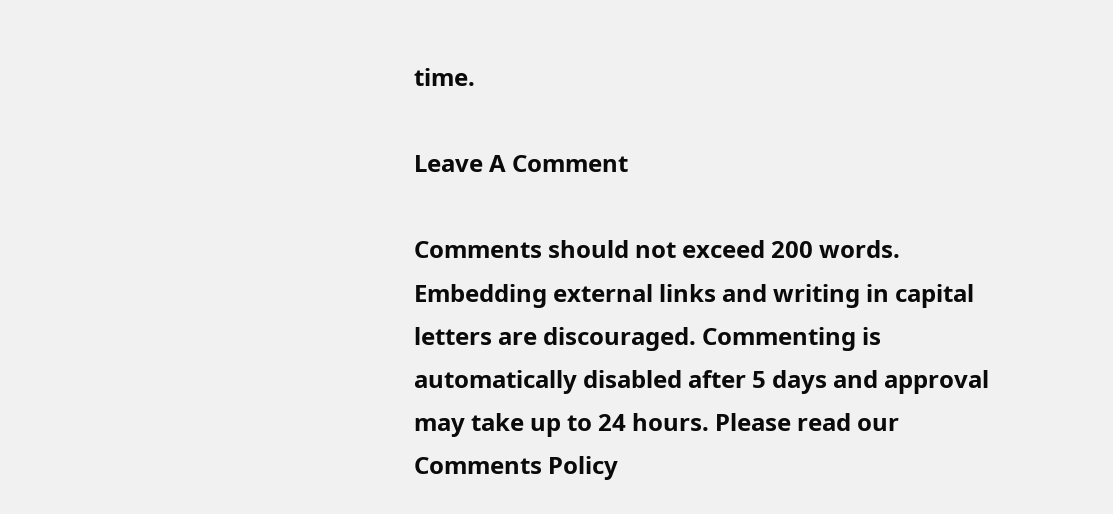time.

Leave A Comment

Comments should not exceed 200 words. Embedding external links and writing in capital letters are discouraged. Commenting is automatically disabled after 5 days and approval may take up to 24 hours. Please read our Comments Policy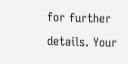for further details. Your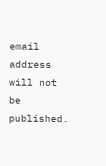email address will not be published.